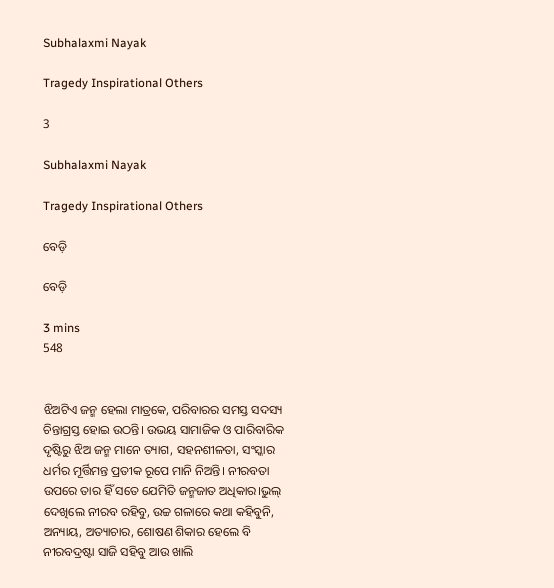Subhalaxmi Nayak

Tragedy Inspirational Others

3

Subhalaxmi Nayak

Tragedy Inspirational Others

ବେଡ଼ି

ବେଡ଼ି

3 mins
548


ଝିଅଟିଏ ଜନ୍ମ ହେଲା ମାତ୍ରକେ, ପରିବାରର ସମସ୍ତ ସଦସ୍ୟ ଚିନ୍ତାଗ୍ରସ୍ତ ହୋଇ ଉଠନ୍ତି। ଉଭୟ ସାମାଜିକ ଓ ପାରିବାରିକ ଦୃଷ୍ଟିରୁ ଝିଅ ଜନ୍ମ ମାନେ ତ୍ୟାଗ, ସହନଶୀଳତା, ସଂସ୍କାର ଧର୍ମର ମୂର୍ତ୍ତିମନ୍ତ ପ୍ରତୀକ ରୂପେ ମାନି ନିଅନ୍ତି। ନୀରବତା ଉପରେ ତାର ହିଁ ସତେ ଯେମିତି ଜନ୍ମଜାତ ଅଧିକାର।ଭୁଲ୍ ଦେଖିଲେ ନୀରବ ରହିବୁ, ଉଚ୍ଚ ଗଳାରେ କଥା କହିବୁନି, ଅନ୍ୟାୟ, ଅତ୍ୟାଚାର, ଶୋଷଣ ଶିକାର ହେଲେ ବି ନୀରବଦ୍ରଷ୍ଟା ସାଜି ସହିବୁ ଆଉ ଖାଲି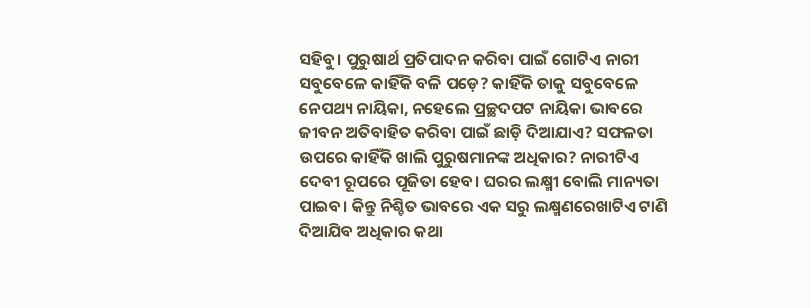ସହିବୁ। ପୁରୁଷାର୍ଥ ପ୍ରତିପାଦନ କରିବା ପାଇଁ ଗୋଟିଏ ନାରୀ ସବୁବେଳେ କାହିଁକି ବଳି ପଡ଼େ? କାହିଁକି ତାକୁ ସବୁବେଳେ ନେପଥ୍ୟ ନାୟିକା, ନହେଲେ ପ୍ରଚ୍ଛଦପଟ ନାୟିକା ଭାବରେ ଜୀବନ ଅତିବାହିତ କରିବା ପାଇଁ ଛାଡ଼ି ଦିଆଯାଏ? ସଫଳତା ଉପରେ କାହିଁକି ଖାଲି ପୁରୁଷମାନଙ୍କ ଅଧିକାର? ନାରୀଟିଏ ଦେବୀ ରୂପରେ ପୂଜିତା ହେବ। ଘରର ଲକ୍ଷ୍ମୀ ବୋଲି ମାନ୍ୟତା ପାଇବ। କିନ୍ତୁ ନିଶ୍ଚିତ ଭାବରେ ଏକ ସରୁ ଲକ୍ଷ୍ମଣରେଖାଟିଏ ଟାଣି ଦିଆଯିବ ଅଧିକାର କଥା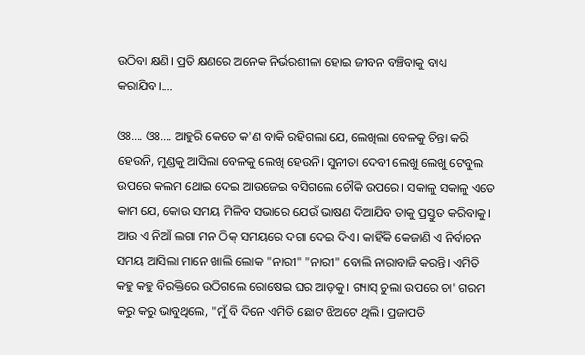ଉଠିବା କ୍ଷଣି। ପ୍ରତି କ୍ଷଣରେ ଅନେକ ନିର୍ଭରଶୀଳା ହୋଇ ଜୀବନ ବଞ୍ଚିବାକୁ ବାଧ୍ୟ କରାଯିବ।....

ଓଃ.... ଓଃ.... ଆହୁରି କେତେ କ'ଣ ବାକି ରହିଗଲା ଯେ, ଲେଖିଲା ବେଳକୁ ଚିନ୍ତା କରି ହେଉନି, ମୁଣ୍ଡକୁ ଆସିଲା ବେଳକୁ ଲେଖି ହେଉନି। ସୁନୀତା ଦେବୀ ଲେଖୁ ଲେଖୁ ଟେବୁଲ ଉପରେ କଲମ ଥୋଇ ଦେଇ ଆଉଜେଇ ବସିଗଲେ ଚୌକି ଉପରେ। ସକାଳୁ ସକାଳୁ ଏତେ କାମ ଯେ, କୋଉ ସମୟ ମିଳିବ ସଭାରେ ଯେଉଁ ଭାଷଣ ଦିଆଯିବ ତାକୁ ପ୍ରସ୍ତୁତ କରିବାକୁ। ଆଉ ଏ ନିଆଁ ଲଗା ମନ ଠିକ୍ ସମୟରେ ଦଗା ଦେଇ ଦିଏ। କାହିଁକି କେଜାଣି ଏ ନିର୍ବାଚନ ସମୟ ଆସିଲା ମାନେ ଖାଲି ଲୋକ "ନାରୀ" "ନାରୀ" ବୋଲି ନାରାବାଜି କରନ୍ତି। ଏମିତି କହୁ କହୁ ବିରକ୍ତିରେ ଉଠିଗଲେ ରୋଷେଇ ଘର ଆଡ଼କୁ। ଗ୍ୟାସ୍ ଚୁଲା ଉପରେ ଚା' ଗରମ କରୁ କରୁ ଭାବୁଥିଲେ, "ମୁଁ ବି ଦିନେ ଏମିତି ଛୋଟ ଝିଅଟେ ଥିଲି। ପ୍ରଜାପତି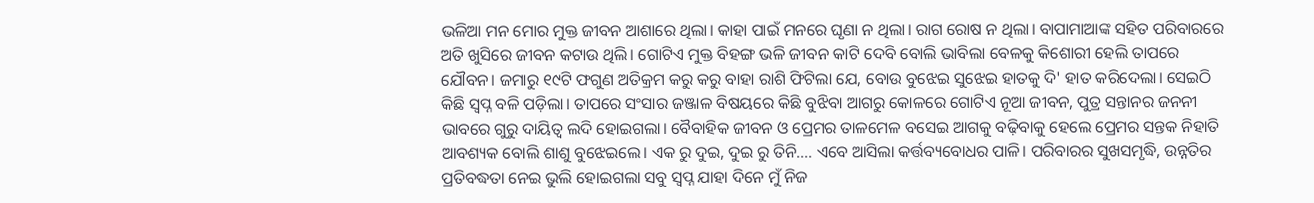ଭଳିଆ ମନ ମୋର ମୁକ୍ତ ଜୀବନ ଆଶାରେ ଥିଲା। କାହା ପାଇଁ ମନରେ ଘୃଣା ନ ଥିଲା। ରାଗ ରୋଷ ନ ଥିଲା। ବାପାମାଆଙ୍କ ସହିତ ପରିବାରରେ ଅତି ଖୁସିରେ ଜୀବନ କଟାଉ ଥିଲି। ଗୋଟିଏ ମୁକ୍ତ ବିହଙ୍ଗ ଭଳି ଜୀବନ କାଟି ଦେବି ବୋଲି ଭାବିଲା ବେଳକୁ କିଶୋରୀ ହେଲି ତାପରେ ଯୌବନ। ଜମାରୁ ୧୯ଟି ଫଗୁଣ ଅତିକ୍ରମ କରୁ କରୁ ବାହା ରାଶି ଫିଟିଲା ଯେ, ବୋଉ ବୁଝେଇ ସୁଝେଇ ହାତକୁ ଦି' ହାତ କରିଦେଲା। ସେଇଠି କିଛି ସ୍ୱପ୍ନ ବଳି ପଡ଼ିଲା। ତାପରେ ସଂସାର ଜଞ୍ଜାଳ ବିଷୟରେ କିଛି ବୁଝିବା ଆଗରୁ କୋଳରେ ଗୋଟିଏ ନୂଆ ଜୀବନ, ପୁତ୍ର ସନ୍ତାନର ଜନନୀ ଭାବରେ ଗୁରୁ ଦାୟିତ୍ବ ଲଦି ହୋଇଗଲା। ବୈବାହିକ ଜୀବନ ଓ ପ୍ରେମର ତାଳମେଳ ବସେଇ ଆଗକୁ ବଢ଼ିବାକୁ ହେଲେ ପ୍ରେମର ସନ୍ତକ ନିହାତି ଆବଶ୍ୟକ ବୋଲି ଶାଶୁ ବୁଝେଇଲେ। ଏକ ରୁ ଦୁଇ, ଦୁଇ ରୁ ତିନି.... ଏବେ ଆସିଲା କର୍ତ୍ତବ୍ୟବୋଧର ପାଳି। ପରିବାରର ସୁଖସମୃଦ୍ଧି, ଉନ୍ନତିର ପ୍ରତିବଦ୍ଧତା ନେଇ ଭୁଲି ହୋଇଗଲା ସବୁ ସ୍ୱପ୍ନ ଯାହା ଦିନେ ମୁଁ ନିଜ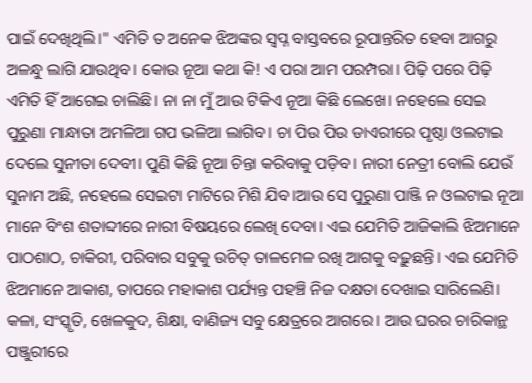ପାଇଁ ଦେଖିଥିଲି।" ଏମିତି ତ ଅନେକ ଝିଅଙ୍କର ସ୍ୱପ୍ନ ବାସ୍ତବରେ ରୂପାନ୍ତରିତ ହେବା ଆଗରୁ ଅଳନ୍ଧୁ ଲାଗି ଯାଉଥିବ। କୋଉ ନୂଆ କଥା କି! ଏ ପରା ଆମ ପରମ୍ପରା। ପିଢ଼ି ପରେ ପିଢ଼ି ଏମିତି ହିଁ ଆଗେଇ ଚାଲିଛି। ନା ନା ମୁଁ ଆଉ ଟିକିଏ ନୂଆ କିଛି ଲେଖେ। ନହେଲେ ସେଇ ପୁରୁଣା ମାନ୍ଧାତା ଅମଳିଆ ଗପ ଭଳିଆ ଲାଗିବ। ଚା ପିଉ ପିଉ ଡାଏରୀରେ ପୃଷ୍ଠା ଓଲଟାଇ ଦେଲେ ସୁନୀତା ଦେବୀ। ପୁଣି କିଛି ନୂଆ ଚିନ୍ତା କରିବାକୁ ପଡ଼ିବ। ନାରୀ ନେତ୍ରୀ ବୋଲି ଯେଉଁ ସୁନାମ ଅଛି, ନହେଲେ ସେଇଟା ମାଟିରେ ମିଶି ଯିବ।ଆଉ ସେ ପୁରୁଣା ପାଞ୍ଜି ନ ଓଲଟାଇ ନୂଆ ମାନେ ବିଂଶ ଶତାବ୍ଦୀରେ ନାରୀ ବିଷୟରେ ଲେଖି ଦେବା। ଏଇ ଯେମିତି ଆଜିକାଲି ଝିଅମାନେ ପାଠଶାଠ, ଚାକିରୀ, ପରିବାର ସବୁକୁ ଉଚିତ୍ ତାଳମେଳ ରଖି ଆଗକୁ ବଢ଼ୁଛନ୍ତି। ଏଇ ଯେମିତି ଝିଅମାନେ ଆକାଶ, ତାପରେ ମହାକାଶ ପର୍ଯ୍ୟନ୍ତ ପହଞ୍ଚି ନିଜ ଦକ୍ଷତା ଦେଖାଇ ସାରିଲେଣି। କଳା, ସଂସ୍କୃତି, ଖେଳକୁଦ, ଶିକ୍ଷା, ବାଣିଜ୍ୟ ସବୁ କ୍ଷେତ୍ରରେ ଆଗରେ। ଆଉ ଘରର ଚାରିକାନ୍ଥ ପଞ୍ଜୁରୀରେ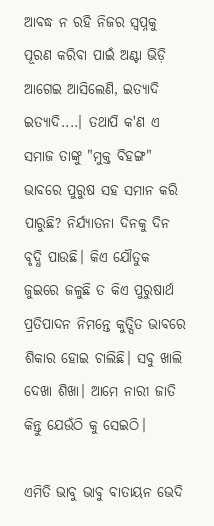ଆବଦ୍ଧ ନ ରହି ନିଜର ସ୍ୱପ୍ନକୁ ପୂରଣ କରିବା ପାଇଁ ଅଣ୍ଟା ଭିଡ଼ି ଆଗେଇ ଆସିଲେଣି, ଇତ୍ୟାଦି ଇତ୍ୟାଦି....। ତଥାପି କ'ଣ ଏ ସମାଜ ତାଙ୍କୁ "ମୁକ୍ତ ବିହଙ୍ଗ" ଭାବରେ ପୁରୁଷ ସହ ସମାନ କରି ପାରୁଛି? ନିର୍ଯ୍ୟାତନା ଦିନକୁ ଦିନ ବୃଦ୍ଧି ପାଉଛି। କିଏ ଯୌତୁକ ଜୁଇରେ ଜଳୁଛି ତ କିଏ ପୁରୁଷାର୍ଥ ପ୍ରତିପାଦନ ନିମନ୍ତେ କୁତ୍ସିତ ଭାବରେ ଶିକାର ହୋଇ ଚାଲିଛି। ସବୁ ଖାଲି ଦେଖା ଶିଖା। ଆମେ ନାରୀ ଜାତି କିନ୍ତୁ ଯେଉଁଠି କୁ ସେଇଠି।

ଏମିତି ଭାବୁ ଭାବୁ ବାତାୟନ ଭେଦି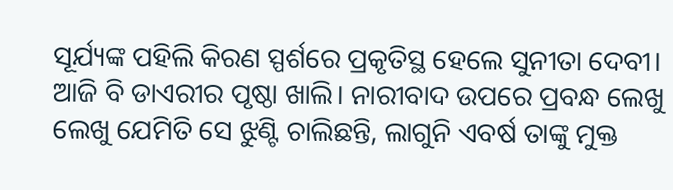ସୂର୍ଯ୍ୟଙ୍କ ପହିଲି କିରଣ ସ୍ପର୍ଶରେ ପ୍ରକୃତିସ୍ଥ ହେଲେ ସୁନୀତା ଦେବୀ। ଆଜି ବି ଡାଏରୀର ପୃଷ୍ଠା ଖାଲି। ନାରୀବାଦ ଉପରେ ପ୍ରବନ୍ଧ ଲେଖୁ ଲେଖୁ ଯେମିତି ସେ ଝୁଣ୍ଟି ଚାଲିଛନ୍ତି, ଲାଗୁନି ଏବର୍ଷ ତାଙ୍କୁ ମୁକ୍ତ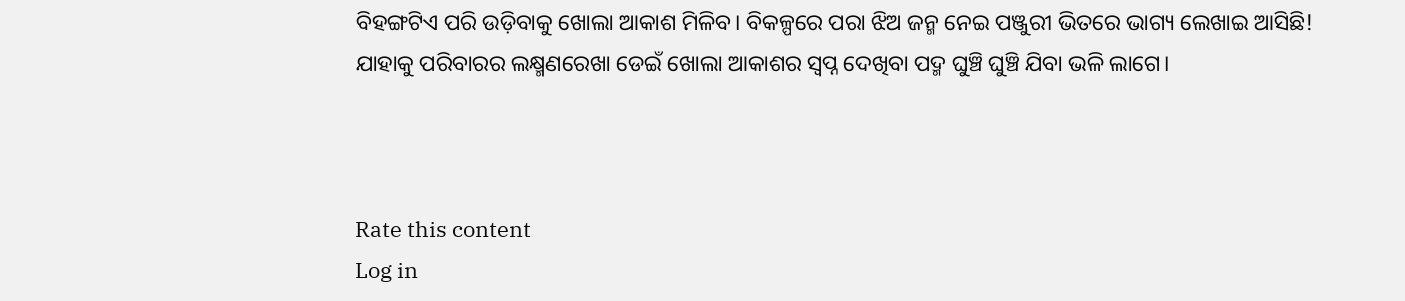ବିହଙ୍ଗଟିଏ ପରି ଉଡ଼ିବାକୁ ଖୋଲା ଆକାଶ ମିଳିବ। ବିକଳ୍ପରେ ପରା ଝିଅ ଜନ୍ମ ନେଇ ପଞ୍ଜୁରୀ ଭିତରେ ଭାଗ୍ୟ ଲେଖାଇ ଆସିଛି! ଯାହାକୁ ପରିବାରର ଲକ୍ଷ୍ମଣରେଖା ଡେଇଁ ଖୋଲା ଆକାଶର ସ୍ୱପ୍ନ ଦେଖିବା ପଦ୍ମ ଘୁଞ୍ଚି ଘୁଞ୍ଚି ଯିବା ଭଳି ଲାଗେ।



Rate this content
Log in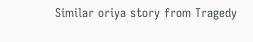Similar oriya story from Tragedy